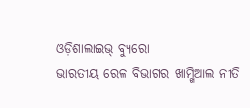ଓଡ଼ିଶାଲାଇଭ୍ ବ୍ୟୁରୋ
ଭାରତୀୟ ରେଳ ବିଭାଗର ଖାମ୍ଖିଆଲ ନୀତି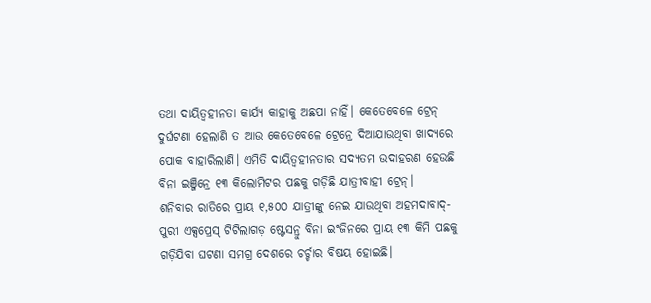ତଥା ଦାୟିତ୍ଵହୀନତା କାର୍ଯ୍ୟ କାହାକୁ ଅଛପା ନାହିଁ। କେତେବେଳେ ଟ୍ରେନ୍ ଦୁର୍ଘଟଣା ହେଲାଣି ତ ଆଉ କେତେବେଳେ ଟ୍ରେନ୍ରେ ଦିଆଯାଉଥିବା ଖାଦ୍ୟରେ ପୋକ ବାହାରିଲାଣି। ଏମିତି ଦାୟିତ୍ଵହୀନତାର ସଦ୍ୟତମ ଉଦାହରଣ ହେଉଛି ବିନା ଇଞ୍ଜିନ୍ରେ ୧୩ କିଲୋମିଟର ପଛକୁ ଗଡ଼ିଛି ଯାତ୍ରୀବାହୀ ଟ୍ରେନ୍।
ଶନିବାର ରାତିରେ ପ୍ରାୟ ୧,୫୦୦ ଯାତ୍ରୀଙ୍କୁ ନେଇ ଯାଉଥିବା ଅହମଦାବାଦ୍-ପୁରୀ ଏକ୍ସପ୍ରେସ୍ ଟିଟିଲାଗଡ଼ ଷ୍ଟେସନ୍ରୁ ବିନା ଇଂଜିନରେ ପ୍ରାୟ ୧୩ କିମି ପଛକୁ ଗଡ଼ିଯିବା ଘଟଣା ସମଗ୍ର ଦେଶରେ ଚର୍ଚ୍ଚାର ବିଷୟ ହୋଇଛି।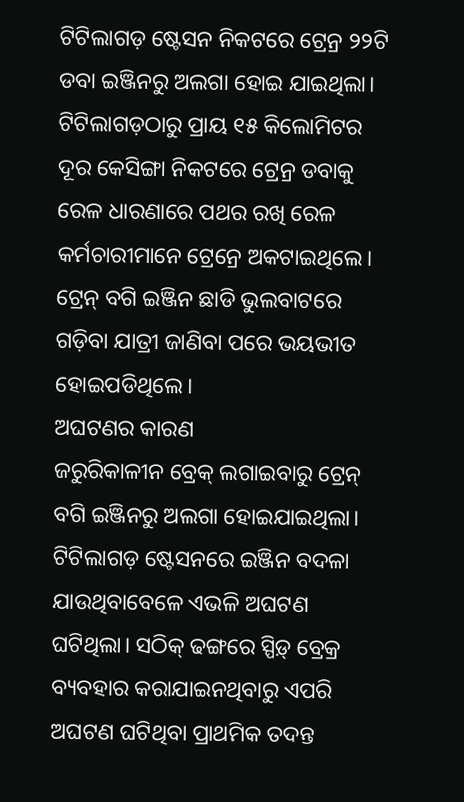ଟିଟିଲାଗଡ଼ ଷ୍ଟେସନ ନିକଟରେ ଟ୍ରେନ୍ର ୨୨ଟି ଡବା ଇଞ୍ଜିନରୁ ଅଲଗା ହୋଇ ଯାଇଥିଲା। ଟିଟିଲାଗଡ଼ଠାରୁ ପ୍ରାୟ ୧୫ କିଲୋମିଟର ଦୂର କେସିଙ୍ଗା ନିକଟରେ ଟ୍ରେନ୍ର ଡବାକୁ ରେଳ ଧାରଣାରେ ପଥର ରଖି ରେଳ କର୍ମଚାରୀମାନେ ଟ୍ରେନ୍ରେ ଅକଟାଇଥିଲେ। ଟ୍ରେନ୍ ବଗି ଇଞ୍ଜିନ ଛାଡି ଭୁଲବାଟରେ ଗଡ଼ିବା ଯାତ୍ରୀ ଜାଣିବା ପରେ ଭୟଭୀତ ହୋଇପଡିଥିଲେ।
ଅଘଟଣର କାରଣ
ଜରୁରିକାଳୀନ ବ୍ରେକ୍ ଲଗାଇବାରୁ ଟ୍ରେନ୍ ବଗି ଇଞ୍ଜିନରୁ ଅଲଗା ହୋଇଯାଇଥିଲା। ଟିଟିଲାଗଡ଼ ଷ୍ଟେସନରେ ଇଞ୍ଜିନ ବଦଳା ଯାଉଥିବାବେଳେ ଏଭଳି ଅଘଟଣ ଘଟିଥିଲା। ସଠିକ୍ ଢଙ୍ଗରେ ସ୍ପିଡ଼୍ ବ୍ରେକ୍ର ବ୍ୟବହାର କରାଯାଇନଥିବାରୁ ଏପରି ଅଘଟଣ ଘଟିଥିବା ପ୍ରାଥମିକ ତଦନ୍ତ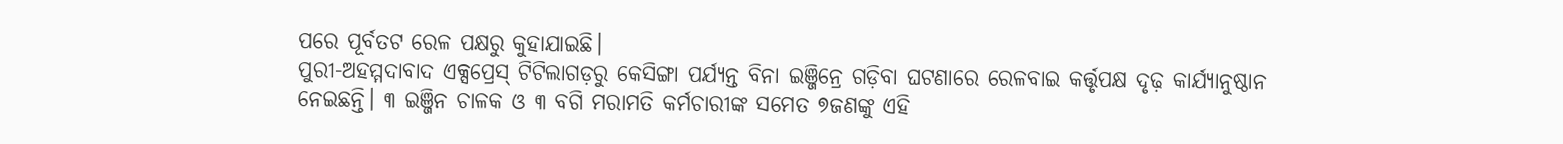ପରେ ପୂର୍ବତଟ ରେଳ ପକ୍ଷରୁ କୁହାଯାଇଛି।
ପୁରୀ-ଅହମ୍ମଦାବାଦ ଏକ୍ସପ୍ରେସ୍ ଟିଟିଲାଗଡ଼ରୁ କେସିଙ୍ଗା ପର୍ଯ୍ୟନ୍ତ ବିନା ଇଞ୍ଜିନ୍ରେ ଗଡ଼ିବା ଘଟଣାରେ ରେଳବାଇ କର୍ତ୍ତୃପକ୍ଷ ଦୃଢ଼ କାର୍ଯ୍ୟାନୁଷ୍ଠାନ ନେଇଛନ୍ତି। ୩ ଇଞ୍ଜିନ ଚାଳକ ଓ ୩ ବଗି ମରାମତି କର୍ମଚାରୀଙ୍କ ସମେତ ୭ଜଣଙ୍କୁ ଏହି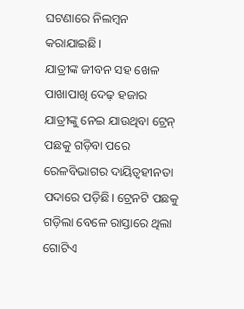ଘଟଣାରେ ନିଲମ୍ବନ କରାଯାଇଛି।
ଯାତ୍ରୀଙ୍କ ଜୀବନ ସହ ଖେଳ
ପାଖାପାଖି ଦେଢ଼ ହଜାର ଯାତ୍ରୀଙ୍କୁ ନେଇ ଯାଉଥିବା ଟ୍ରେନ୍ ପଛକୁ ଗଡ଼ିବା ପରେ ରେଳବିଭାଗର ଦାୟିତ୍ବହୀନତା ପଦାରେ ପଡ଼ିଛି। ଟ୍ରେନଟି ପଛକୁ ଗଡ଼ିଲା ବେଳେ ରାସ୍ତାରେ ଥିଲା ଗୋଟିଏ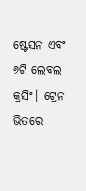ଷ୍ଟେସନ ଏବଂ ୬ଟି ଲେବଲ କ୍ରସିଂ। ଟ୍ରେନ ଭିତରେ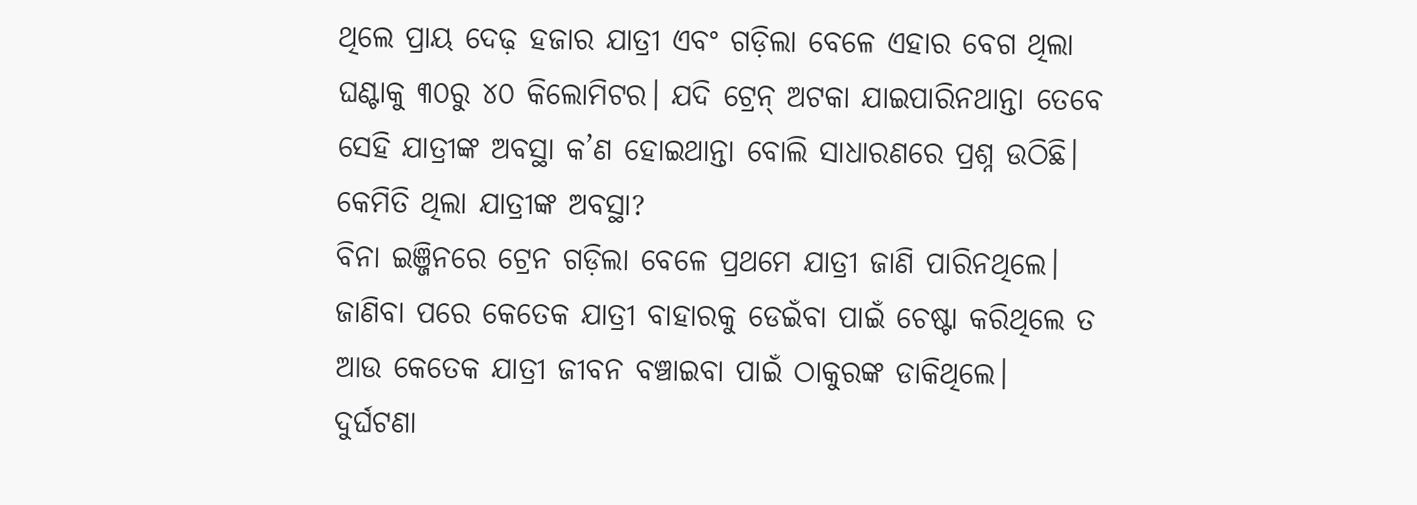ଥିଲେ ପ୍ରାୟ ଦେଢ଼ ହଜାର ଯାତ୍ରୀ ଏବଂ ଗଡ଼ିଲା ବେଳେ ଏହାର ବେଗ ଥିଲା ଘଣ୍ଟାକୁ ୩୦ରୁ ୪୦ କିଲୋମିଟର। ଯଦି ଟ୍ରେନ୍ ଅଟକା ଯାଇପାରିନଥାନ୍ତା ତେବେ ସେହି ଯାତ୍ରୀଙ୍କ ଅବସ୍ଥା କ’ଣ ହୋଇଥାନ୍ତା ବୋଲି ସାଧାରଣରେ ପ୍ରଶ୍ନ ଉଠିଛି।
କେମିତି ଥିଲା ଯାତ୍ରୀଙ୍କ ଅବସ୍ଥା?
ବିନା ଇଞ୍ଜିନରେ ଟ୍ରେନ ଗଡ଼ିଲା ବେଳେ ପ୍ରଥମେ ଯାତ୍ରୀ ଜାଣି ପାରିନଥିଲେ। ଜାଣିବା ପରେ କେତେକ ଯାତ୍ରୀ ବାହାରକୁ ଡେଇଁବା ପାଇଁ ଚେଷ୍ଟା କରିଥିଲେ ତ ଆଉ କେତେକ ଯାତ୍ରୀ ଜୀବନ ବଞ୍ଚାଇବା ପାଇଁ ଠାକୁରଙ୍କ ଡାକିଥିଲେ।
ଦୁର୍ଘଟଣା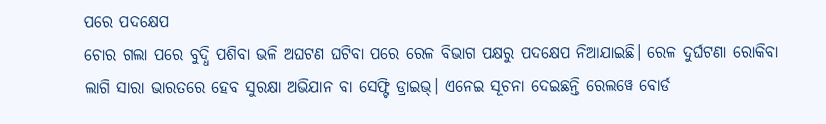ପରେ ପଦକ୍ଷେପ
ଚୋର ଗଲା ପରେ ବୁଦ୍ଧି ପଶିବା ଭଳି ଅଘଟଣ ଘଟିବା ପରେ ରେଳ ବିଭାଗ ପକ୍ଷରୁ ପଦକ୍ଷେପ ନିଆଯାଇଛି। ରେଳ ଦୁର୍ଘଟଣା ରୋକିବା ଲାଗି ସାରା ଭାରତରେ ହେବ ସୁରକ୍ଷା ଅଭିଯାନ ବା ସେଫ୍ଟି ଡ୍ରାଇଭ୍। ଏନେଇ ସୂଚନା ଦେଇଛନ୍ତି ରେଲୱେ ବୋର୍ଡ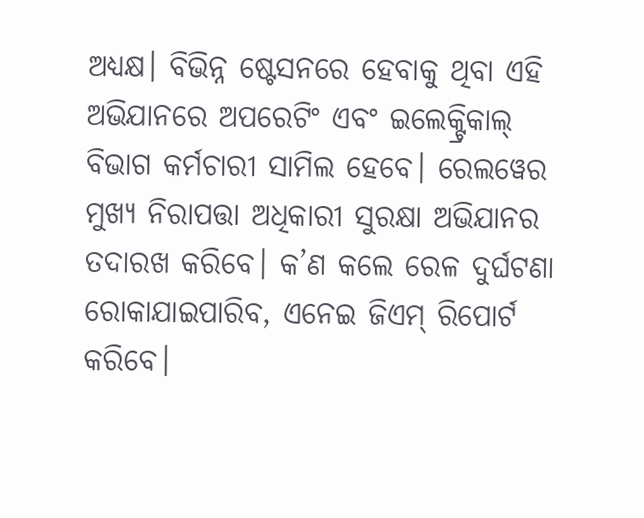ଅଧ୍ୟକ୍ଷ। ବିଭିନ୍ନ ଷ୍ଟେସନରେ ହେବାକୁ ଥିବା ଏହି ଅଭିଯାନରେ ଅପରେଟିଂ ଏବଂ ଇଲେକ୍ଟ୍ରିକାଲ୍ ବିଭାଗ କର୍ମଚାରୀ ସାମିଲ ହେବେ। ରେଲୱେର ମୁଖ୍ୟ ନିରାପତ୍ତା ଅଧିକାରୀ ସୁରକ୍ଷା ଅଭିଯାନର ତଦାରଖ କରିବେ। କ’ଣ କଲେ ରେଳ ଦୁର୍ଘଟଣା ରୋକାଯାଇପାରିବ, ଏନେଇ ଜିଏମ୍ ରିପୋର୍ଟ କରିବେ।